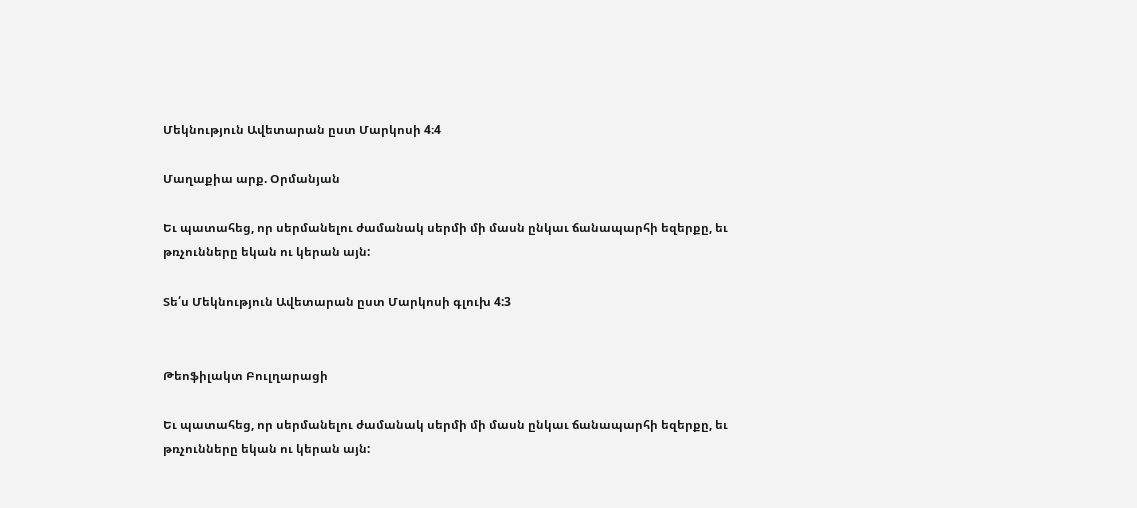Մեկնություն Ավետարան ըստ Մարկոսի 4։4

Մաղաքիա արք. Օրմանյան

Եւ պատահեց, որ սերմանելու ժամանակ սերմի մի մասն ընկաւ ճանապարհի եզերքը, եւ թռչունները եկան ու կերան այն:

Տե՛ս Մեկնություն Ավետարան ըստ Մարկոսի գլուխ 4:3


Թեոֆիլակտ Բուլղարացի

Եւ պատահեց, որ սերմանելու ժամանակ սերմի մի մասն ընկաւ ճանապարհի եզերքը, եւ թռչունները եկան ու կերան այն: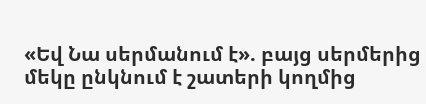«Եվ Նա սերմանում է». բայց սերմերից մեկը ընկնում է շատերի կողմից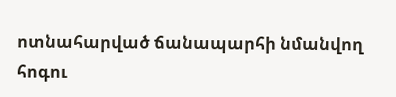ոտնահարված ճանապարհի նմանվող հոգու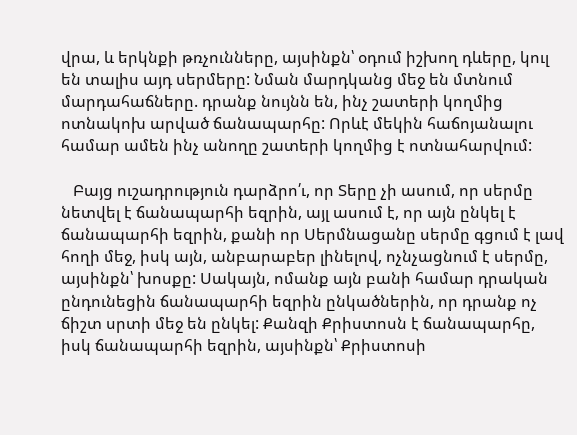վրա, և երկնքի թռչունները, այսինքն՝ օդում իշխող դևերը, կուլ  են տալիս այդ սերմերը: Նման մարդկանց մեջ են մտնում մարդահաճները. դրանք նույնն են, ինչ շատերի կողմից ոտնակոխ արված ճանապարհը: Որևէ մեկին հաճոյանալու համար ամեն ինչ անողը շատերի կողմից է ոտնահարվում:

   Բայց ուշադրություն դարձրո՛ւ, որ Տերը չի ասում, որ սերմը նետվել է ճանապարհի եզրին, այլ ասում է, որ այն ընկել է ճանապարհի եզրին, քանի որ Սերմնացանը սերմը գցում է լավ հողի մեջ, իսկ այն, անբարաբեր լինելով, ոչնչացնում է սերմը, այսինքն՝ խոսքը: Սակայն, ոմանք այն բանի համար դրական ընդունեցին ճանապարհի եզրին ընկածներին, որ դրանք ոչ ճիշտ սրտի մեջ են ընկել: Քանզի Քրիստոսն է ճանապարհը, իսկ ճանապարհի եզրին, այսինքն՝ Քրիստոսի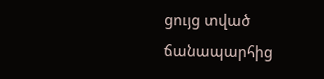ցույց տված ճանապարհից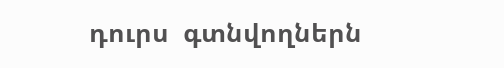դուրս  գտնվողներն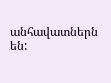անհավատներն են: